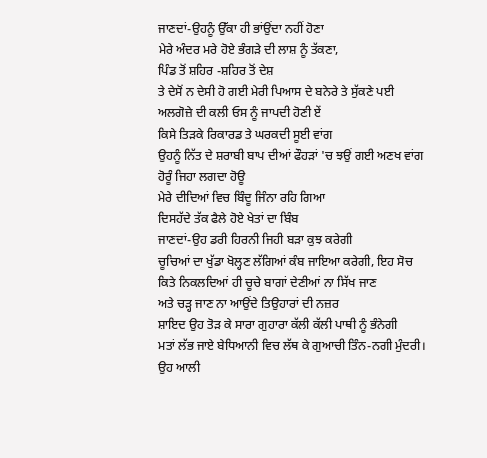ਜਾਣਦਾਂ-ਉਹਨੂੰ ਉੱਕਾ ਹੀ ਭਾਂਉਂਦਾ ਨਹੀਂ ਹੋਣਾ
ਮੇਰੇ ਅੰਦਰ ਮਰੇ ਹੋਏ ਭੰਗੜੇ ਦੀ ਲਾਸ਼ ਨੂੰ ਤੱਕਣਾ,
ਪਿੰਡ ਤੋਂ ਸ਼ਹਿਰ -ਸ਼ਹਿਰ ਤੋਂ ਦੇਸ਼
ਤੇ ਦੇਸੋਂ ਨ ਦੇਸੀ ਹੋ ਗਈ ਮੇਰੀ ਪਿਆਸ ਦੇ ਬਨੇਰੇ ਤੇ ਸੁੱਕਣੇ ਪਈ
ਅਲਗੋਜ਼ੇ ਦੀ ਕਲੀ ਓਸ ਨੂੰ ਜਾਪਦੀ ਹੋਣੀ ਏਂ
ਕਿਸੇ ਤਿੜਕੇ ਰਿਕਾਰਡ ਤੇ ਘਰਕਦੀ ਸੂਈ ਵਾਂਗ
ਉਹਨੂੰ ਨਿੱਤ ਦੇ ਸ਼ਰਾਬੀ ਬਾਪ ਦੀਆਂ ਫੌਹੜਾਂ 'ਚ ਝਉਂ ਗਈ ਅਣਖ ਵਾਂਗ
ਹੋਰੂੰ ਜਿਹਾ ਲਗਦਾ ਹੋਊ
ਮੇਰੇ ਦੀਦਿਆਂ ਵਿਚ ਬਿੰਦੂ ਜਿੰਨਾ ਰਹਿ ਗਿਆ
ਦਿਸਹੱਦੇ ਤੱਕ ਫੈਲੇ ਹੋਏ ਖੇਤਾਂ ਦਾ ਬਿੰਬ
ਜਾਣਦਾਂ-ਉਹ ਡਰੀ ਹਿਰਨੀ ਜਿਹੀ ਬੜਾ ਕੁਝ ਕਰੇਗੀ
ਚੂਚਿਆਂ ਦਾ ਖੁੱਡਾ ਖੋਲ੍ਹਣ ਲੱਗਿਆਂ ਕੰਬ ਜਾਇਆ ਕਰੇਗੀ, ਇਹ ਸੋਚ
ਕਿਤੇ ਨਿਕਲਦਿਆਂ ਹੀ ਚੂਚੇ ਬਾਗਾਂ ਦੇਣੀਆਂ ਨਾ ਸਿੱਖ ਜਾਣ
ਅਤੇ ਚੜ੍ਹ ਜਾਣ ਨਾ ਆਉਂਦੇ ਤਿਉਹਾਰਾਂ ਦੀ ਨਜ਼ਰ
ਸ਼ਾਇਦ ਉਹ ਤੋੜ ਕੇ ਸਾਰਾ ਗੁਹਾਰਾ ਕੱਲੀ ਕੱਲੀ ਪਾਥੀ ਨੂੰ ਭੰਨੇਗੀ
ਮਤਾਂ ਲੱਭ ਜਾਏ ਬੇਧਿਆਨੀ ਵਿਚ ਲੱਥ ਕੇ ਗੁਆਚੀ ਤਿੰਨ-ਨਗੀ ਮੁੰਦਰੀ।
ਉਹ ਆਲੀ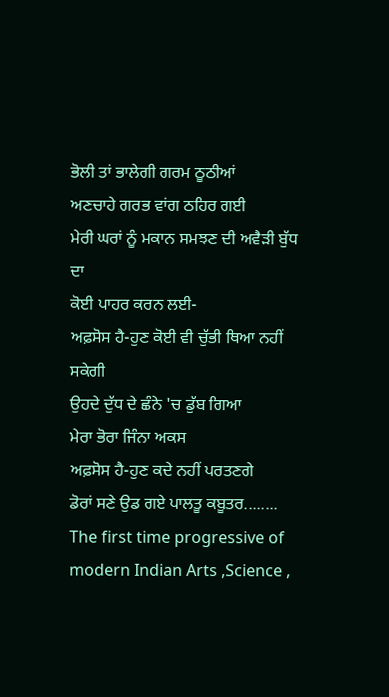ਭੋਲੀ ਤਾਂ ਭਾਲੇਗੀ ਗਰਮ ਠੂਠੀਆਂ
ਅਣਚਾਹੇ ਗਰਭ ਵਾਂਗ ਠਹਿਰ ਗਈ
ਮੇਰੀ ਘਰਾਂ ਨੂੰ ਮਕਾਨ ਸਮਝਣ ਦੀ ਅਵੈੜੀ ਬੁੱਧ ਦਾ
ਕੋਈ ਪਾਹਰ ਕਰਨ ਲਈ-
ਅਫ਼ਸੋਸ ਹੈ-ਹੁਣ ਕੋਈ ਵੀ ਚੁੱਭੀ ਥਿਆ ਨਹੀਂ ਸਕੇਗੀ
ਉਹਦੇ ਦੁੱਧ ਦੇ ਛੰਨੇ 'ਚ ਡੁੱਬ ਗਿਆ
ਮੇਰਾ ਭੋਰਾ ਜਿੰਨਾ ਅਕਸ
ਅਫ਼ਸੋਸ ਹੈ-ਹੁਣ ਕਦੇ ਨਹੀਂ ਪਰਤਣਗੇ
ਡੋਰਾਂ ਸਣੇ ਉਡ ਗਏ ਪਾਲਤੂ ਕਬੂਤਰ........
The first time progressive of modern Indian Arts ,Science ,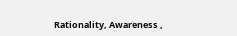Rationality, Awareness ,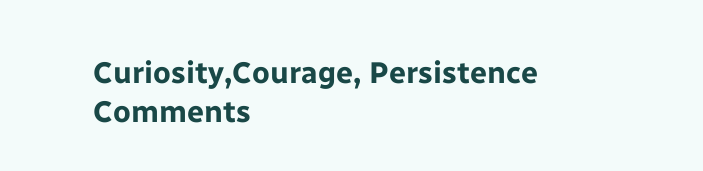Curiosity,Courage, Persistence
Comments